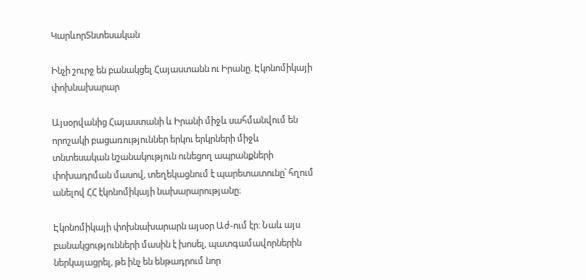ԿարևորՏնտեսական

Ինչի շուրջ են բանակցել Հայաստանն ու Իրանը. Էկոնոմիկայի փոխնախարար

Այսօրվանից Հայաստանի և Իրանի միջև սահմանվում են որոշակի բացառություններ երկու երկրների միջև տնտեսական նշանակություն ունեցող ապրանքների փոխադրման մասով, տեղեկացնում է պարետատունը՝ հղում անելով ՀՀ էկոնոմիկայի նախարարությանը։

Էկոնոմիկայի փոխնախարարն այսօր Աժ-ում էր: Նաև այս բանակցությունների մասին է խոսել, պատգամավորներին ներկայացրել, թե ինչ են ենթադրում նոր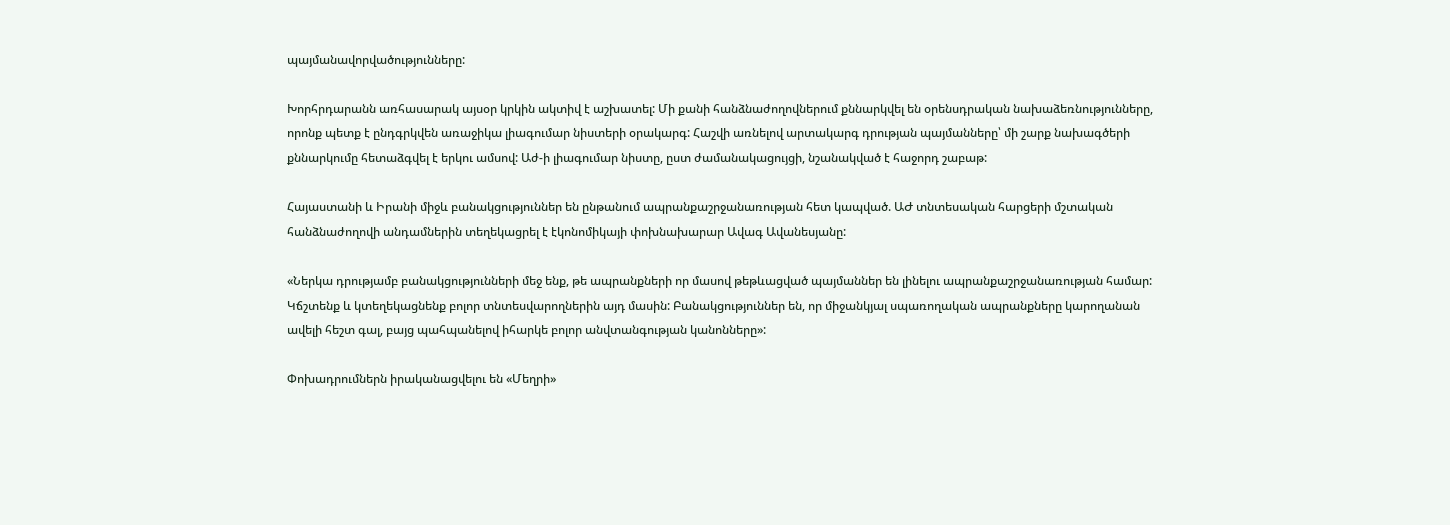պայմանավորվածությունները:

Խորհրդարանն առհասարակ այսօր կրկին ակտիվ է աշխատել: Մի քանի հանձնաժողովներում քննարկվել են օրենսդրական նախաձեռնությունները, որոնք պետք է ընդգրկվեն առաջիկա լիագումար նիստերի օրակարգ: Հաշվի առնելով արտակարգ դրության պայմանները՝ մի շարք նախագծերի քննարկումը հետաձգվել է երկու ամսով: Աժ-ի լիագումար նիստը, ըստ ժամանակացույցի, նշանակված է հաջորդ շաբաթ:

Հայաստանի և Իրանի միջև բանակցություններ են ընթանում ապրանքաշրջանառության հետ կապված. ԱԺ տնտեսական հարցերի մշտական հանձնաժողովի անդամներին տեղեկացրել է էկոնոմիկայի փոխնախարար Ավագ Ավանեսյանը:

«Ներկա դրությամբ բանակցությունների մեջ ենք, թե ապրանքների որ մասով թեթևացված պայմաններ են լինելու ապրանքաշրջանառության համար: Կճշտենք և կտեղեկացնենք բոլոր տնտեսվարողներին այդ մասին: Բանակցություններ են, որ միջանկյալ սպառողական ապրանքները կարողանան ավելի հեշտ գալ, բայց պահպանելով իհարկե բոլոր անվտանգության կանոնները»:

Փոխադրումներն իրականացվելու են «Մեղրի»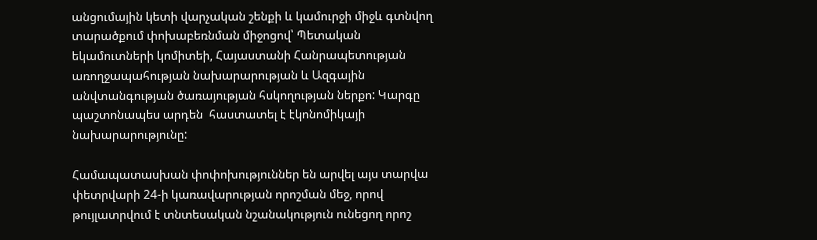անցումային կետի վարչական շենքի և կամուրջի միջև գտնվող տարածքում փոխաբեռնման միջոցով՝ Պետական եկամուտների կոմիտեի, Հայաստանի Հանրապետության առողջապահության նախարարության և Ազգային անվտանգության ծառայության հսկողության ներքո: Կարգը պաշտոնապես արդեն  հաստատել է էկոնոմիկայի նախարարությունը:

Համապատասխան փոփոխություններ են արվել այս տարվա փետրվարի 24-ի կառավարության որոշման մեջ, որով թույլատրվում է տնտեսական նշանակություն ունեցող որոշ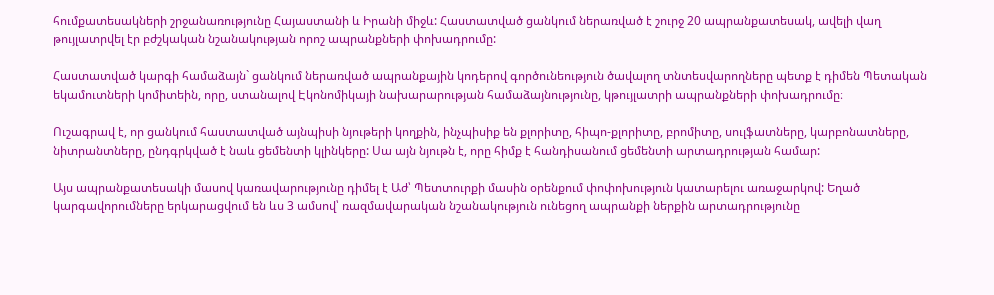հումքատեսակների շրջանառությունը Հայաստանի և Իրանի միջև: Հաստատված ցանկում ներառված է շուրջ 20 ապրանքատեսակ, ավելի վաղ թույլատրվել էր բժշկական նշանակության որոշ ապրանքների փոխադրումը:

Հաստատված կարգի համաձայն` ցանկում ներառված ապրանքային կոդերով գործունեություն ծավալող տնտեսվարողները պետք է դիմեն Պետական եկամուտների կոմիտեին, որը, ստանալով Էկոնոմիկայի նախարարության համաձայնությունը, կթույլատրի ապրանքների փոխադրումը։

Ուշագրավ է, որ ցանկում հաստատված այնպիսի նյութերի կողքին, ինչպիսիք են քլորիտը, հիպո-քլորիտը, բրոմիտը, սուլֆատները, կարբոնատները, նիտրանտները, ընդգրկված է նաև ցեմենտի կլինկերը: Սա այն նյութն է, որը հիմք է հանդիսանում ցեմենտի արտադրության համար:

Այս ապրանքատեսակի մասով կառավարությունը դիմել է Աժ՝ Պետտուրքի մասին օրենքում փոփոխություն կատարելու առաջարկով: Եղած կարգավորումները երկարացվում են ևս 3 ամսով՝ ռազմավարական նշանակություն ունեցող ապրանքի ներքին արտադրությունը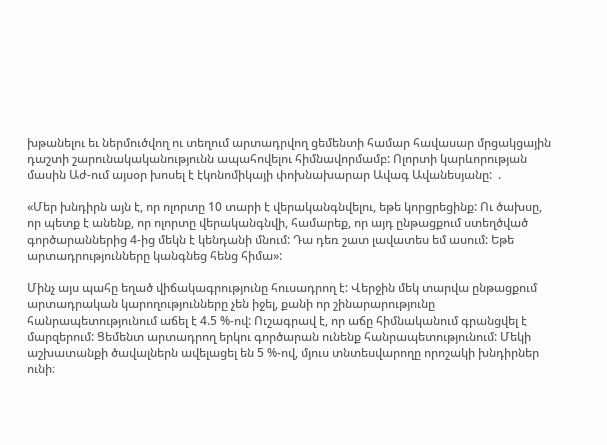խթանելու եւ ներմուծվող ու տեղում արտադրվող ցեմենտի համար հավասար մրցակցային դաշտի շարունակականությունն ապահովելու հիմնավորմամբ: Ոլորտի կարևորության մասին Աժ-ում այսօր խոսել է էկոնոմիկայի փոխնախարար Ավագ Ավանեսյանը:  .

«Մեր խնդիրն այն է, որ ոլորտը 10 տարի է վերականգնվելու, եթե կորցրեցինք: Ու ծախսը, որ պետք է անենք, որ ոլորտը վերականգնվի, համարեք, որ այդ ընթացքում ստեղծված գործարաններից 4-ից մեկն է կենդանի մնում: Դա դեռ շատ լավատես եմ ասում: Եթե արտադրությունները կանգնեց հենց հիմա»:

Մինչ այս պահը եղած վիճակագրությունը հուսադրող է: Վերջին մեկ տարվա ընթացքում արտադրական կարողությունները չեն իջել, քանի որ շինարարությունը հանրապետությունում աճել է 4.5 %-ով: Ուշագրավ է, որ աճը հիմնականում գրանցվել է մարզերում: Ցեմենտ արտադրող երկու գործարան ունենք հանրապետությունում: Մեկի աշխատանքի ծավալներն ավելացել են 5 %-ով, մյուս տնտեսվարողը որոշակի խնդիրներ ունի։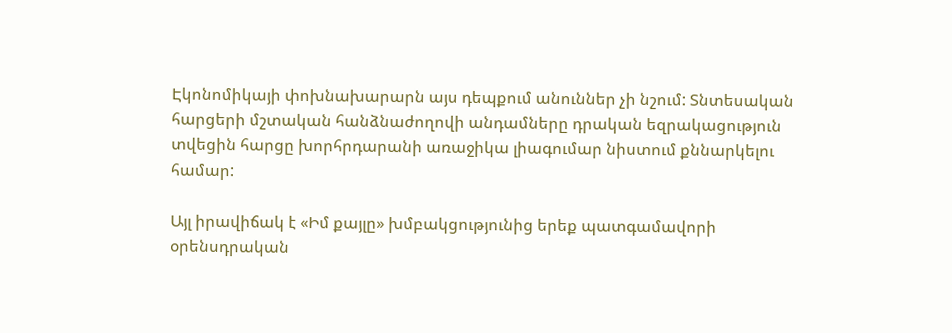Էկոնոմիկայի փոխնախարարն այս դեպքում անուններ չի նշում: Տնտեսական հարցերի մշտական հանձնաժողովի անդամները դրական եզրակացություն տվեցին հարցը խորհրդարանի առաջիկա լիագումար նիստում քննարկելու համար:

Այլ իրավիճակ է «Իմ քայլը» խմբակցությունից երեք պատգամավորի օրենսդրական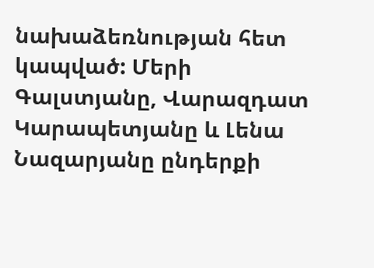նախաձեռնության հետ կապված: Մերի Գալստյանը, Վարազդատ Կարապետյանը և Լենա Նազարյանը ընդերքի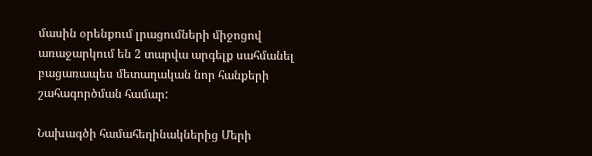մասին օրենքում լրացումների միջոցով առաջարկում են 2 տարվա արգելք սահմանել բացառապես մետաղական նոր հանքերի շահագործման համար:

Նախագծի համահեղինակներից Մերի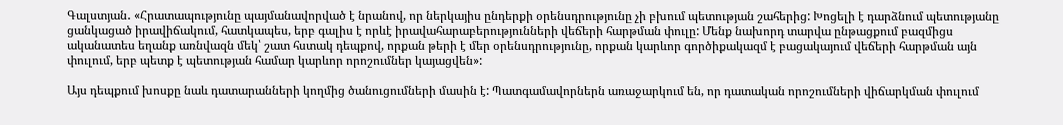Գալստյան․ «Հրատապությունը պայմանավորված է նրանով, որ ներկայիս ընդերքի օրենսդրությունը չի բխում պետության շահերից: Խոցելի է դարձնում պետությանը ցանկացած իրավիճակում, հատկապես, երբ գալիս է որևէ իրավահարաբերությունների վեճերի հարթման փուլը: Մենք նախորդ տարվա ընթացքում բազմիցս ականատես եղանք առնվազն մեկ՝ շատ հստակ դեպքով, որքան թերի է մեր օրենսդրությունը, որքան կարևոր գործիքակազմ է բացակայում վեճերի հարթման այն փուլում, երբ պետք է պետության համար կարևոր որոշումներ կայացվեն»:

Այս դեպքում խոսքը նաև դատարանների կողմից ծանուցումների մասին է: Պատգամավորներն առաջարկում են, որ դատական որոշումների վիճարկման փուլում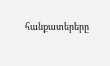հանքատերերը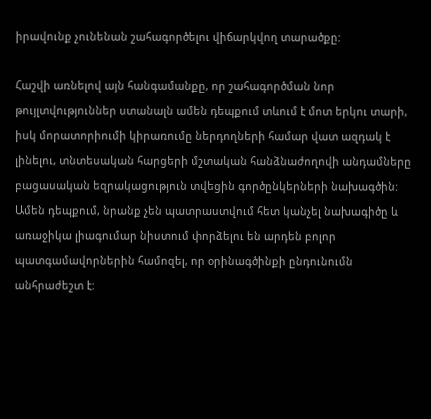իրավունք չունենան շահագործելու վիճարկվող տարածքը:

Հաշվի առնելով այն հանգամանքը, որ շահագործման նոր թույլտվություններ ստանալն ամեն դեպքում տևում է մոտ երկու տարի, իսկ մորատորիումի կիրառումը ներդողների համար վատ ազդակ է լինելու, տնտեսական հարցերի մշտական հանձնաժողովի անդամները բացասական եզրակացություն տվեցին գործընկերների նախագծին: Ամեն դեպքում, նրանք չեն պատրաստվում հետ կանչել նախագիծը և առաջիկա լիագումար նիստում փորձելու են արդեն բոլոր պատգամավորներին համոզել, որ օրինագծինքի ընդունումն անհրաժեշտ է: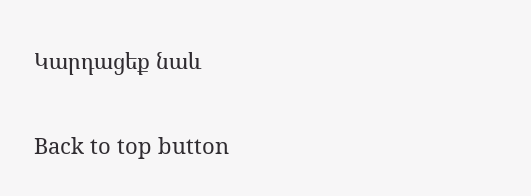Կարդացեք նաև

Back to top button